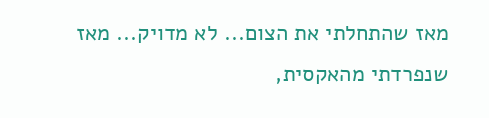מאז שהתחלתי את הצום... לא מדויק... מאז שנפרדתי מהאקסית,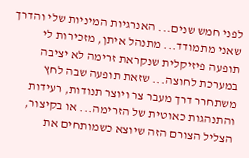לפני חמש שנים... האנרגיות המיניות שלי והדרך שאני מתמודד... מתנהל איתן, מזכירות לי תופעה פיזיקלית שנקראת זרימה לא יציבה במערכת לחוצה... שזאת תופעה שבה לחץ משתחרר דרך מעבר צר ויוצר תנודות, רעידות והתנהגות כאוטית של הזרימה... או בקיצור, הצליל הצורם הזה שיוצא כשמותחים את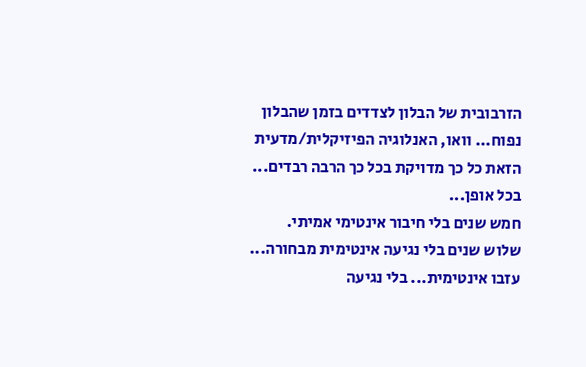הזרבובית של הבלון לצדדים בזמן שהבלון נפוח... וואו, האנלוגיה הפיזיקלית/מדעית הזאת כל כך מדויקת בכל כך הרבה רבדים...
בכל אופן...
חמש שנים בלי חיבור אינטימי אמיתי.
שלוש שנים בלי נגיעה אינטימית מבחורה... עזבו אינטימית... בלי נגיעה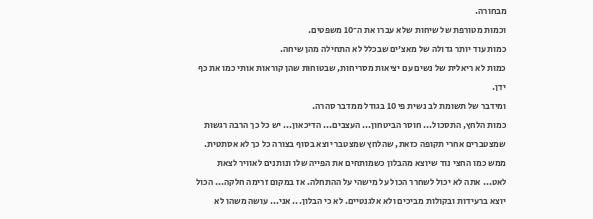מבחורה.
וכמות מטורפת של שיחות שלא עברו את ה־10 משפטים.
כמות עוד יותר גדולה של מאצ'ים שבכלל לא התחילה מהן שיחה.
כמות לא ריאלית של נשים עם יציאות מסריחות, שבטוחות שהן קוראות אותי כמו את כף ידן.
ומידבר של תשומת לב נשית פי 10 בגודל ממדבר סהרה.
כמות הלחץ, התסכול... חוסר הביטחון... העצבים... הדיכאון... יש כל כך הרבה רגשות שמצטברים אחרי תקופה כזאת, שהלחץ שמצטבר יוצא בסוף בצורה כל כך לא אסתטית. ממש כמו החצי נוד שיוצא מהבלון כשמותחים את הפייה שלו ונותנים לאוויר לצאת לאט... אתה לא יכול לשחרר הכול על מישהי על ההתחלה. אז במקום זרימה חלקה... הכול יוצא ברעידות ובקולות מביכים ולא אלגנטיים. לא כי הבלון... אני... עושה משהו לא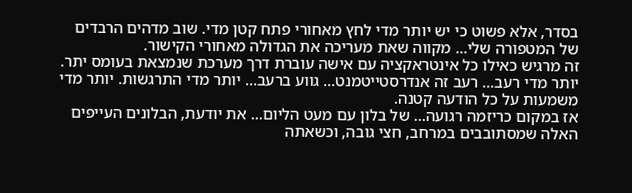בסדר, אלא פשוט כי יש יותר מדי לחץ מאחורי פתח קטן מדי. שוב מדהים הרבדים של המטפורה שלי... מקווה שאת מעריכה את הגדולה מאחורי הקישור.
זה מרגיש כאילו כל אינטראקציה עם אישה עוברת דרך מערכת שנמצאת בעומס יתר. יותר מדי רעב... רעב זה אנדרסטייטמנט... גווע ברעב... יותר מדי התרגשות. יותר מדי משמעות על כל הודעה קטנה.
אז במקום כריזמה רגועה... של בלון עם מעט הליום... את יודעת, הבלונים העייפים האלה שמסתובבים במרחב, חצי גובה, וכשאתה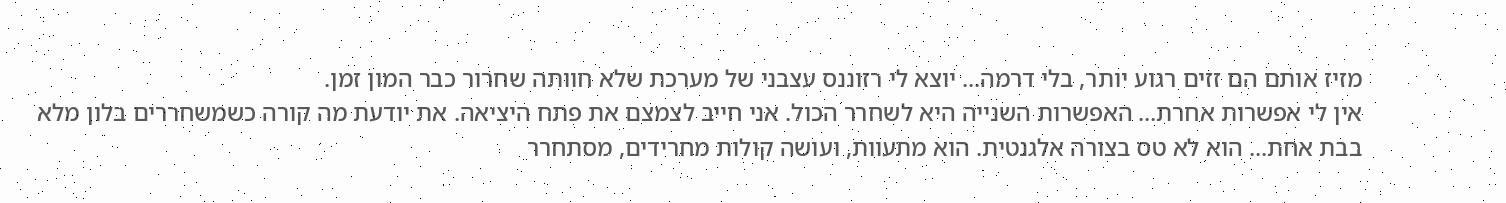מזיז אותם הם זזים רגוע יותר, בלי דרמה... יוצא לי רזוננס עצבני של מערכת שלא חוותה שחרור כבר המון זמן.
אין לי אפשרות אחרת... האפשרות השנייה היא לשחרר הכול. אני חייב לצמצם את פתח היציאה. את יודעת מה קורה כשמשחררים בלון מלא בבת אחת... הוא לא טס בצורה אלגנטית. הוא מתעוות, ועושה קולות מחרידים, מסתחרר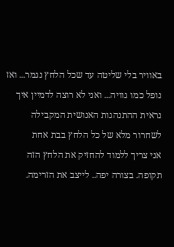באוויר בלי שליטה עד שכל הלחץ נגמר... ואז נופל כמו גוויה... ואני לא רוצה לדמיין איך נראית ההתנהגות האנושית המקבילה לשחרור מלא של כל הלחץ בבת אחת
אני צריך ללמוד להחזיק את הלחץ הזה תקופה. בצורה יפה.. לייצב את הזרימה.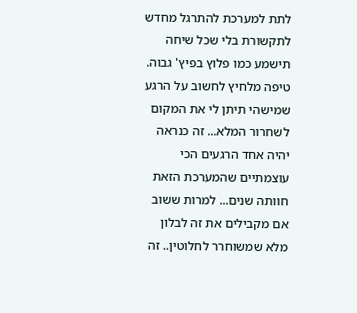לתת למערכת להתרגל מחדש לתקשורת בלי שכל שיחה תישמע כמו פלוץ בפיץ' גבוה.
טיפה מלחיץ לחשוב על הרגע שמישהי תיתן לי את המקום לשחרור המלא... זה כנראה יהיה אחד הרגעים הכי עוצמתיים שהמערכת הזאת חוותה שנים... למרות ששוב אם מקבילים את זה לבלון מלא שמשוחרר לחלוטין.. זה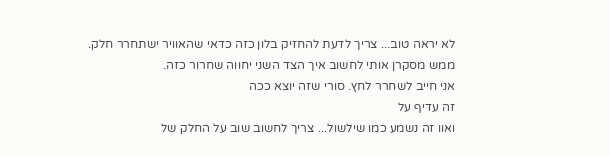לא יראה טוב... צריך לדעת להחזיק בלון כזה כדאי שהאוויר ישתחרר חלק.
ממש מסקרן אותי לחשוב איך הצד השני יחווה שחרור כזה.
אני חייב לשחרר לחץ. סורי שזה יוצא ככה
זה עדיף על
ואוו זה נשמע כמו שילשול... צריך לחשוב שוב על החלק של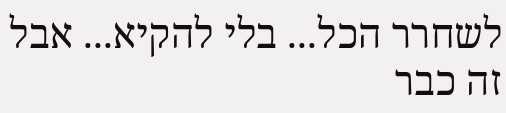לשחרר הכל... בלי להקיא... אבל זה כבר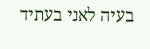בעיה לאני בעתיד